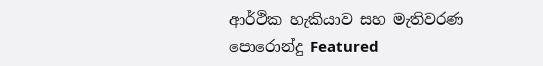ආර්ථික හැකියාව සහ මැතිවරණ පොරොන්දු Featured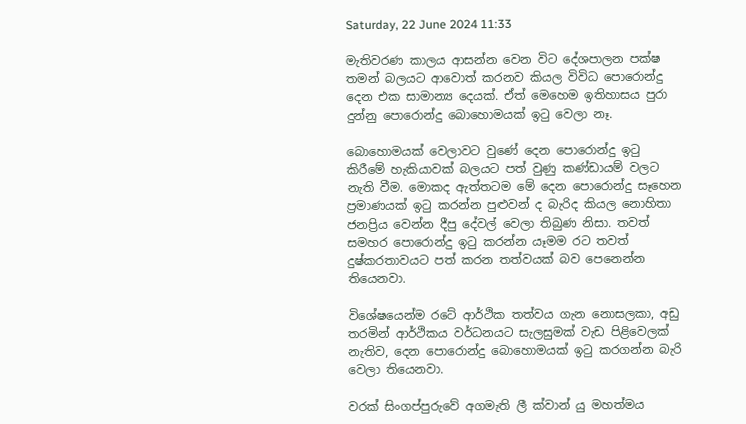Saturday, 22 June 2024 11:33

මැතිවරණ කාලය ආසන්න වෙන විට දේශපාලන පක්ෂ තමන් බලයට ආවොත් කරනව කියල විවිධ පොරොන්දු දෙන එක සාමාන්‍ය දෙයක්. ඒත් මෙහෙම ඉතිහාසය පුරා දුන්නු පොරොන්දු බොහොමයක් ඉටු වෙලා නෑ.

බොහොමයක් වෙලාවට වුණේ දෙන පොරොන්දු ඉටු කිරීමේ හැකියාවක් බලයට පත් වුණු කණ්ඩායම් වලට නැති වීම. මොකද ඇත්තටම මේ දෙන පොරොන්දු සෑහෙන ප්‍රමාණයක් ඉටු කරන්න පුළුවන් ද බැරිද කියල නොහිතා ජනප්‍රිය වෙන්න දීපු දේවල් වෙලා තිබුණ නිසා. තවත් සමහර පොරොන්දු ඉටු කරන්න යෑමම රට තවත් දුෂ්කරතාවයට පත් කරන තත්වයක් බව පෙනෙන්න තියෙනවා.

විශේෂයෙන්ම රටේ ආර්ථික තත්වය ගැන නොසලකා, අඩු තරමින් ආර්ථිකය වර්ධනයට සැලසුමක් වැඩ පිළිවෙලක් නැතිව, දෙන පොරොන්දු බොහොමයක් ඉටු කරගන්න බැරි වෙලා තියෙනවා.

වරක් සිංගප්පුරුවේ අගමැති ලී ක්වාන් යු මහත්මය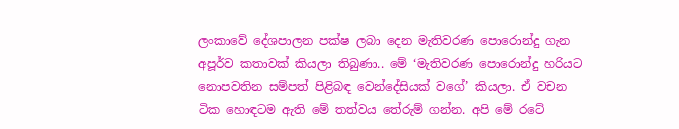ලංකාවේ දේශපාලන පක්ෂ ලබා දෙන මැතිවරණ පොරොන්දු ගැන අපූර්ව කතාවක් කියලා තිබුණා.. මේ ‘මැතිවරණ පොරොන්දු හරියට නොපවතින සම්පත් පිළිබඳ වෙන්දේසියක් වගේ’ කියලා. ඒ වචන ටික හොඳටම ඇති මේ තත්වය තේරුම් ගන්න. අපි මේ රටේ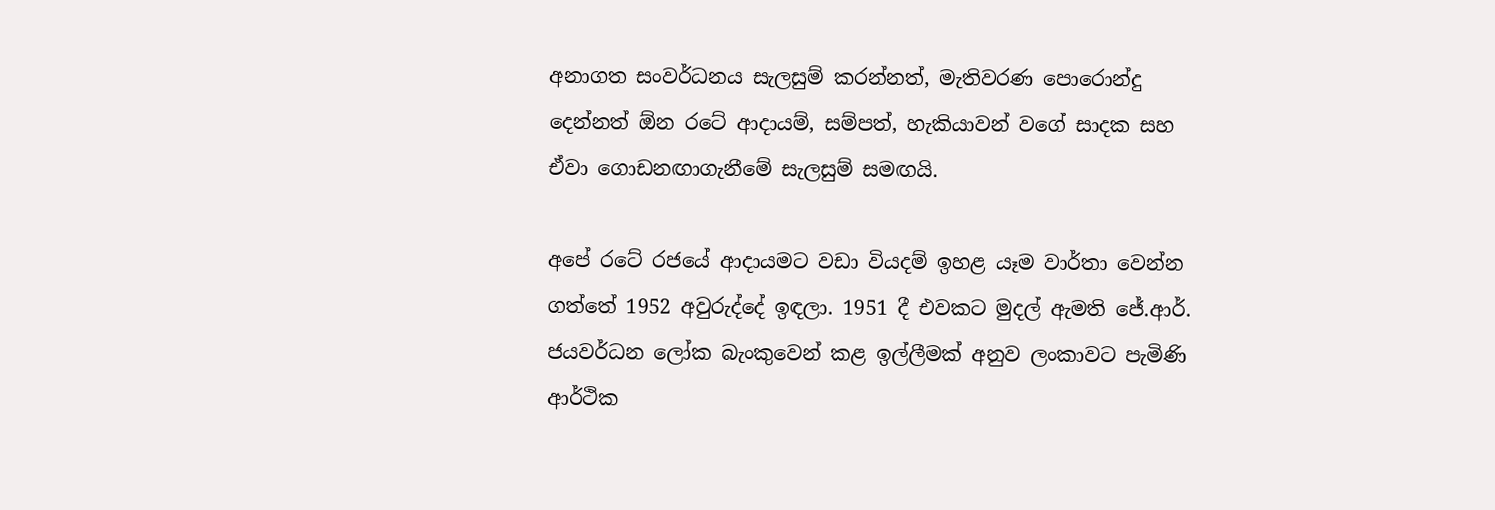අනාගත සංවර්ධනය සැලසුම් කරන්නත්, මැතිවරණ පොරොන්දු දෙන්නත් ඕන රටේ ආදායම්, සම්පත්, හැකියාවන් වගේ සාදක සහ ඒවා ගොඩනඟාගැනීමේ සැලසුම් සමඟයි.

අපේ රටේ රජයේ ආදායමට වඩා වියදම් ඉහළ යෑම වාර්තා වෙන්න ගත්තේ 1952 අවුරුද්දේ ඉඳලා. 1951 දී එවකට මුදල් ඇමති ජේ.ආර්. ජයවර්ධන ලෝක බැංකුවෙන් කළ ඉල්ලීමක් අනුව ලංකාවට පැමිණි ආර්ථික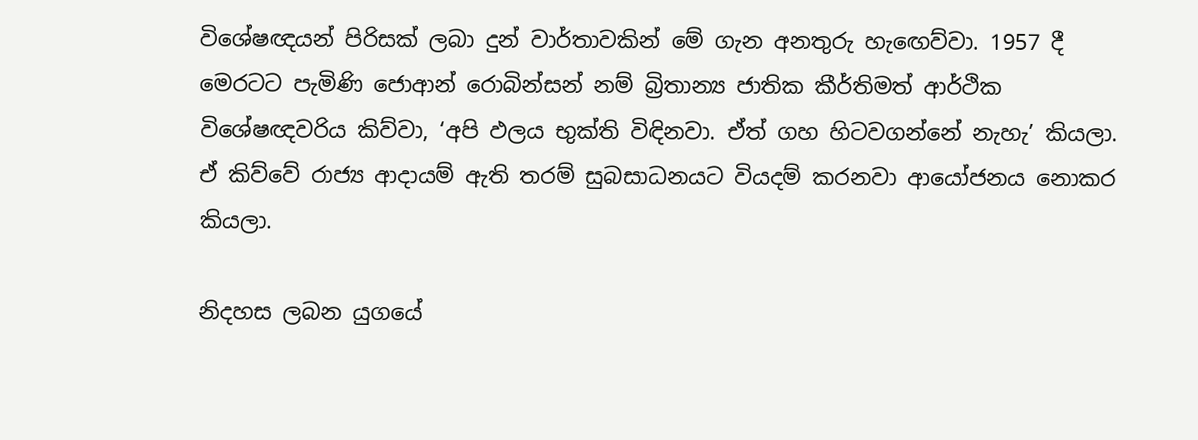විශේෂඥයන් පිරිසක් ලබා දුන් වාර්තාවකින් මේ ගැන අනතුරු හැඟෙව්වා. 1957 දී මෙරටට පැමිණි ජොආන් රොබින්සන් නම් බ්‍රිතාන්‍ය ජාතික කීර්තිමත් ආර්ථික විශේෂඥවරිය කිව්වා, ‘අපි ඵලය භුක්ති විඳිනවා. ඒත් ගහ හිටවගන්නේ නැහැ’ කියලා. ඒ කිව්වේ රාජ්‍ය ආදායම් ඇති තරම් සුබසාධනයට වියදම් කරනවා ආයෝජනය නොකර කියලා.

නිදහස ලබන යුගයේ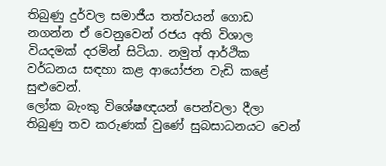තිබුණු දුර්වල සමාජීය තත්වයන් ගොඩ නගන්න ඒ වෙනුවෙන් රජය අති විශාල වියදමක් දරමින් සිටියා. නමුත් ආර්ථික වර්ධනය සඳහා කළ ආයෝජන වැඩි කළේ සුළුවෙන්.
ලෝක බැංකු විශේෂඥයන් පෙන්වලා දීලා තිබුණු තව කරුණක් වුණේ සුබසාධනයට වෙන්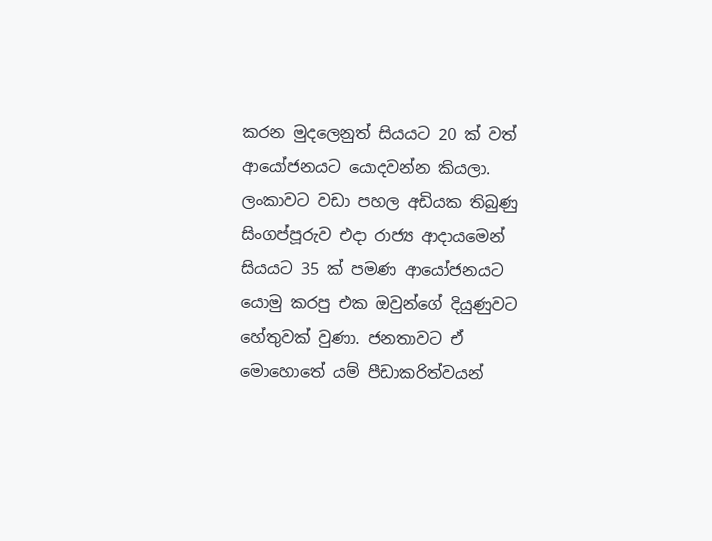කරන මුදලෙනුත් සියයට 20 ක් වත් ආයෝජනයට යොදවන්න කියලා. ලංකාවට වඩා පහල අඩියක තිබුණු සිංගප්පූරුව එදා රාජ්‍ය ආදායමෙන් සියයට 35 ක් පමණ ආයෝජනයට යොමු කරපු එක ඔවුන්ගේ දියුණුවට හේතුවක් වුණා. ජනතාවට ඒ මොහොතේ යම් පීඩාකරිත්වයන්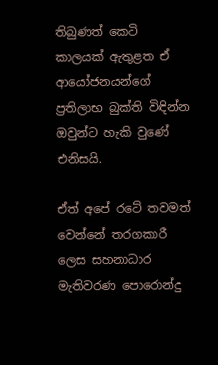තිබුණත් කෙටි කාලයක් ඇතුළත ඒ ආයෝජනයන්ගේ ප්‍රතිලාභ බුක්ති විඳින්න ඔවුන්ට හැකි වුණේ එනිසයි.

ඒත් අපේ රටේ තවමත් වෙන්නේ තරගකාරී ලෙස සහනාධාර මැතිවරණ පොරොන්දු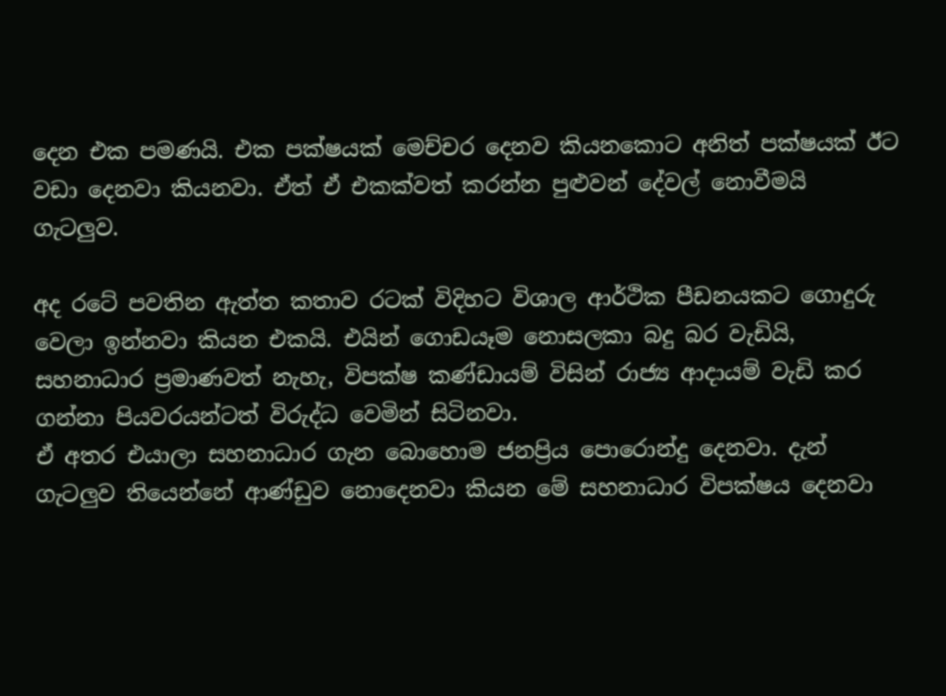දෙන එක පමණයි. එක පක්ෂයක් මෙච්චර දෙනව කියනකොට අනිත් පක්ෂයක් ඊට වඩා දෙනවා කියනවා. ඒත් ඒ එකක්වත් කරන්න පුළුවන් දේවල් නොවීමයි ගැටලුව.

අද රටේ පවතින ඇත්ත කතාව රටක් විදිහට විශාල ආර්ථික පීඩනයකට ගොදුරු වෙලා ඉන්නවා කියන එකයි. එයින් ගොඩයෑම නොසලකා බදු බර වැඩියි, සහනාධාර ප්‍රමාණවත් නැහැ, විපක්ෂ කණ්ඩායම් විසින් රාජ්‍ය ආදායම් වැඩි කර ගන්නා පියවරයන්ටත් විරුද්ධ වෙමින් සිටිනවා.
ඒ අතර එයාලා සහනාධාර ගැන බොහොම ජනප්‍රිය පොරොන්දු දෙනවා. දැන් ගැටලුව තියෙන්නේ ආණ්ඩුව නොදෙනවා කියන මේ සහනාධාර විපක්ෂය දෙනවා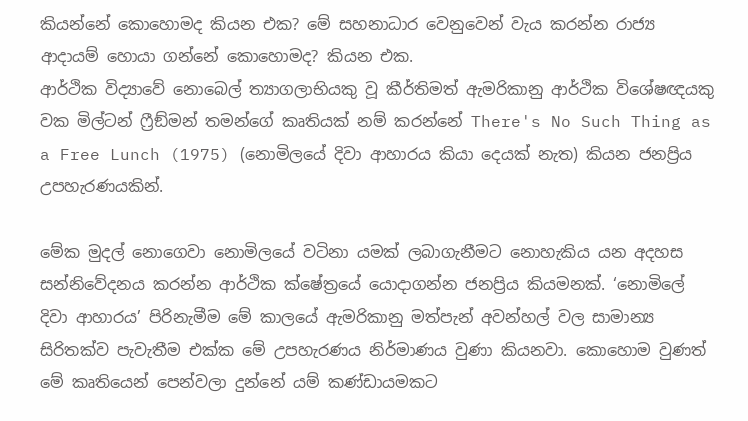කියන්නේ කොහොමද කියන එක? මේ සහනාධාර වෙනුවෙන් වැය කරන්න රාජ්‍ය ආදායම් හොයා ගන්නේ කොහොමද? කියන එක.
ආර්ථික විද්‍යාවේ නොබෙල් ත්‍යාගලාභියකු වූ කීර්තිමත් ඇමරිකානු ආර්ථික විශේෂඥයකු වක මිල්ටන් ෆ්‍රීඞ්මන් තමන්ගේ කෘතියක් නම් කරන්නේ There's No Such Thing as a Free Lunch (1975) (නොමිලයේ දිවා ආහාරය කියා දෙයක් නැත) කියන ජනප්‍රිය උපහැරණයකින්.

මේක මුදල් නොගෙවා නොමිලයේ වටිනා යමක් ලබාගැනීමට නොහැකිය යන අදහස සන්නිවේදනය කරන්න ආර්ථික ක්ෂේත්‍රයේ යොදාගන්න ජනප්‍රිය කියමනක්. ‘නොමිලේ දිවා ආහාරය’ පිරිනැමීම මේ කාලයේ ඇමරිකානු මත්පැන් අවන්හල් වල සාමාන්‍ය සිරිතක්ව පැවැතීම එක්ක මේ උපහැරණය නිර්මාණය වුණා කියනවා. කොහොම වුණත් මේ කෘතියෙන් පෙන්වලා දුන්නේ යම් කණ්ඩායමකට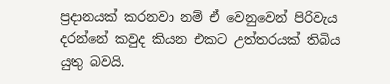ප්‍රදානයක් කරනවා නම් ඒ වෙනුවෙන් පිරිවැය දරන්නේ කවුද කියන එකට උත්තරයක් තිබිය යුතු බවයි.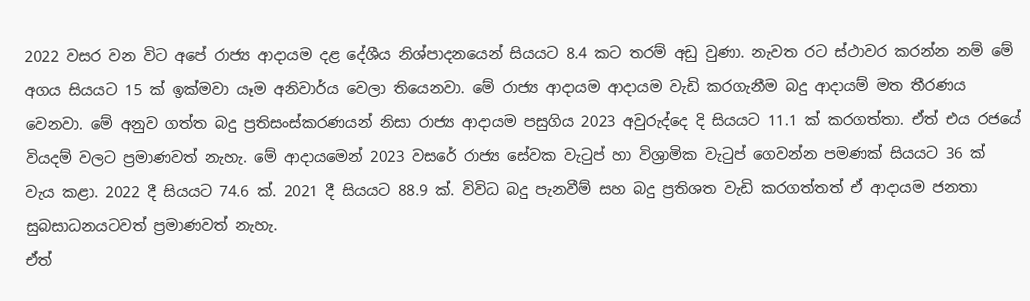2022 වසර වන විට අපේ රාජ්‍ය ආදායම දළ දේශීය නිශ්පාදනයෙන් සියයට 8.4 කට තරම් අඩු වුණා. නැවත රට ස්ථාවර කරන්න නම් මේ අගය සියයට 15 ක් ඉක්මවා යෑම අනිවාර්ය වෙලා තියෙනවා. මේ රාජ්‍ය ආදායම ආදායම වැඩි කරගැනීම බදු ආදායම් මත තීරණය වෙනවා. මේ අනුව ගත්ත බදු ප්‍රතිසංස්කරණයන් නිසා රාජ්‍ය ආදායම පසුගිය 2023 අවුරුද්දෙ දි සියයට 11.1 ක් කරගත්තා. ඒත් එය රජයේ වියදම් වලට ප්‍රමාණවත් නැහැ. මේ ආදායමෙන් 2023 වසරේ රාජ්‍ය සේවක වැටුප් හා විශ්‍රාමික වැටුප් ගෙවන්න පමණක් සියයට 36 ක් වැය කළා. 2022 දී සියයට 74.6 ක්. 2021 දී සියයට 88.9 ක්. විවිධ බදු පැනවීම් සහ බදු ප්‍රතිශත වැඩි කරගත්තත් ඒ ආදායම ජනතා සුබසාධනයටවත් ප්‍රමාණවත් නැහැ.
ඒත්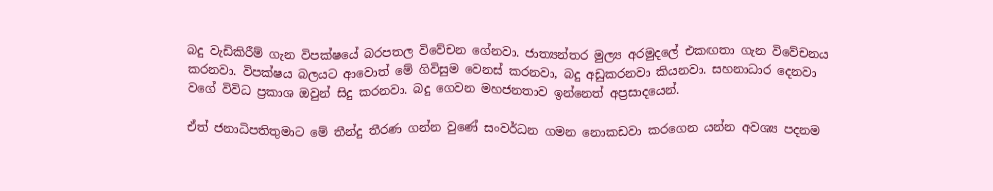බදු වැඩිකිරීම් ගැන විපක්ෂයේ බරපතල විවේචන ගේනවා. ජාත්‍යන්තර මුල්‍ය අරමුදලේ එකඟතා ගැන විවේචනය කරනවා. විපක්ෂය බලයට ආවොත් මේ ගිවිසුම වෙනස් කරනවා, බදු අඩුකරනවා කියනවා. සහනාධාර දෙනවා වගේ විවිධ ප්‍රකාශ ඔවුන් සිදු කරනවා. බදු ගෙවන මහජනතාව ඉන්නෙත් අප්‍රසාදයෙන්.

ඒත් ජනාධිපතිතුමාට මේ තීන්දු තීරණ ගන්න වුණේ සංවර්ධන ගමන නොකඩවා කරගෙන යන්න අවශ්‍ය පදනම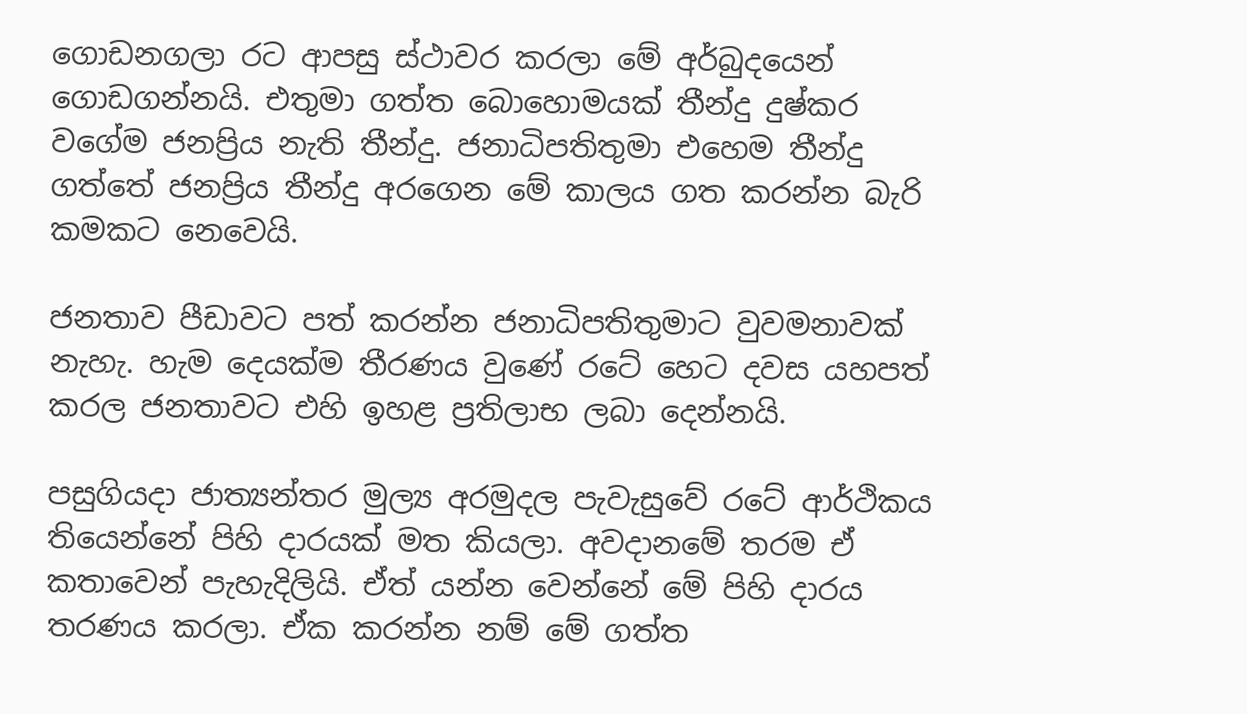ගොඩනගලා රට ආපසු ස්ථාවර කරලා මේ අර්බුදයෙන් ගොඩගන්නයි. එතුමා ගත්ත බොහොමයක් තීන්දු දුෂ්කර වගේම ජනප්‍රිය නැති තීන්දු. ජනාධිපතිතුමා එහෙම තීන්දු ගත්තේ ජනප්‍රිය තීන්දු අරගෙන මේ කාලය ගත කරන්න බැරි කමකට නෙවෙයි.

ජනතාව පීඩාවට පත් කරන්න ජනාධිපතිතුමාට වුවමනාවක් නැහැ. හැම දෙයක්ම තීරණය වුණේ රටේ හෙට දවස යහපත් කරල ජනතාවට එහි ඉහළ ප්‍රතිලාභ ලබා දෙන්නයි.

පසුගියදා ජාත්‍යන්තර මුල්‍ය අරමුදල පැවැසුවේ රටේ ආර්ථිකය තියෙන්නේ පිහි දාරයක් මත කියලා. අවදානමේ තරම ඒ කතාවෙන් පැහැදිලියි. ඒත් යන්න වෙන්නේ මේ පිහි දාරය තරණය කරලා. ඒක කරන්න නම් මේ ගත්ත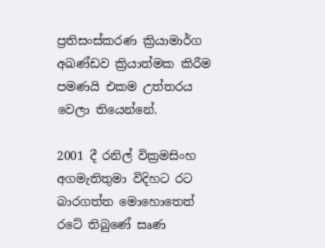ප්‍රතිසංස්කරණ ක්‍රියාමාර්ග අඛණ්ඩව ක්‍රියාත්මක කිරීම පමණයි එකම උත්තරය වෙලා තියෙන්නේ.

2001 දී රනිල් වික්‍රමසිංහ අගමැතිතුමා විදිහට රට බාරගත්ත මොහොතෙත් රටේ තිබුණේ සෘණ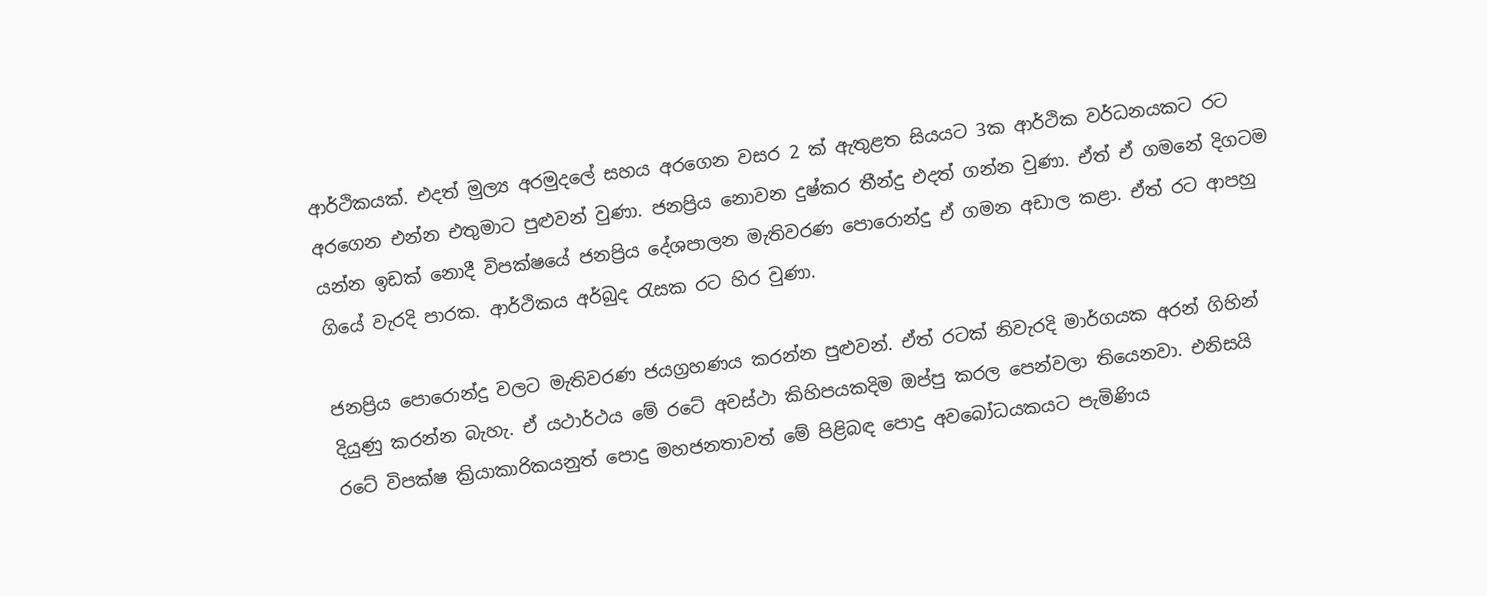ආර්ථිකයක්. එදත් මුල්‍ය අරමුදලේ සහය අරගෙන වසර 2 ක් ඇතුළත සියයට 3ක ආර්ථික වර්ධනයකට රට අරගෙන එන්න එතුමාට පුළුවන් වුණා. ජනප්‍රිය නොවන දුෂ්කර තීන්දු එදත් ගන්න වුණා. ඒත් ඒ ගමනේ දිගටම යන්න ඉඩක් නොදී විපක්ෂයේ ජනප්‍රිය දේශපාලන මැතිවරණ පොරොන්දු ඒ ගමන අඩාල කළා. ඒත් රට ආපහු ගියේ වැරදි පාරක. ආර්ථිකය අර්බුද රැසක රට හිර වුණා.

ජනප්‍රිය පොරොන්දු වලට මැතිවරණ ජයග්‍රහණය කරන්න පුළුවන්. ඒත් රටක් නිවැරදි මාර්ගයක අරන් ගිහින් දියුණු කරන්න බැහැ. ඒ යථාර්ථය මේ රටේ අවස්ථා කිහිපයකදිම ඔප්පු කරල පෙන්වලා තියෙනවා. එනිසයි රටේ විපක්ෂ ක්‍රියාකාරිකයනුත් පොදු මහජනතාවත් මේ පිළිබඳ පොදු අවබෝධයකයට පැමිණිය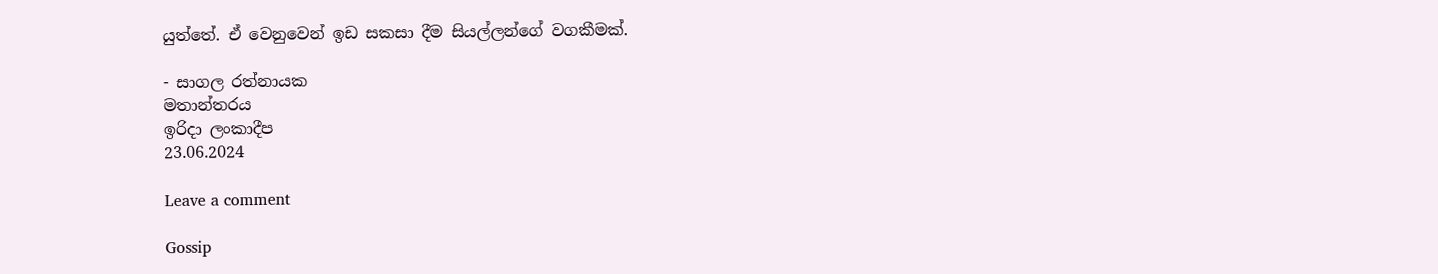යුත්තේ. ඒ වෙනුවෙන් ඉඩ සකසා දීම සියල්ලන්ගේ වගකීමක්.

- සාගල රත්නායක
මතාන්තරය
ඉරිදා ලංකාදීප
23.06.2024

Leave a comment

Gossip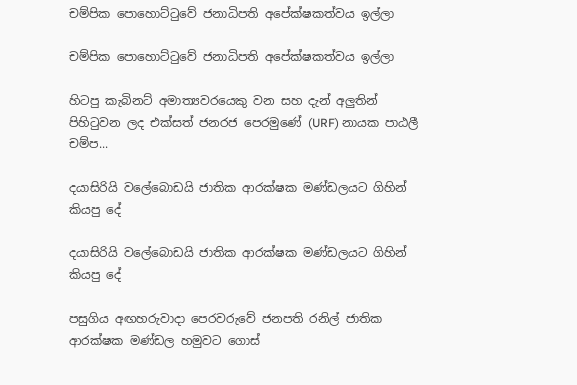චම්පික පොහොට්ටුවේ ජනාධිපති අපේක්ෂකත්වය ඉල්ලා

චම්පික පොහොට්ටුවේ ජනාධිපති අපේක්ෂකත්වය ඉල්ලා

හිටපු කැබිනට් අමාත්‍යවරයෙකු වන සහ දැන් අලුතින් පිහිටුවන ලද එක්සත් ජනරජ පෙරමුණේ (URF) නායක පාඨලී චම්ප...

දයාසිරියි වලේබොඩයි ජාතික ආරක්ෂක මණ්ඩලයට ගිහින් කියපු දේ

දයාසිරියි වලේබොඩයි ජාතික ආරක්ෂක මණ්ඩලයට ගිහින් කියපු දේ

පසුගිය අඟහරුවාදා පෙරවරුවේ ජනපති රනිල් ජාතික ආරක්ෂක මණ්ඩල හමුවට ගොස්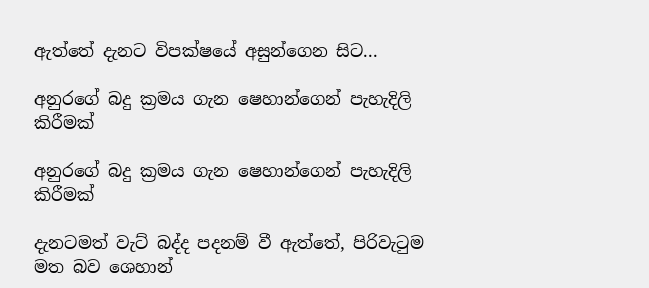ඇත්තේ දැනට විපක්ෂයේ අසුන්ගෙන සිට...

අනුරගේ බදු ක්‍රමය ගැන ෂෙහාන්ගෙන් පැහැදිලි කිරීමක්

අනුරගේ බදු ක්‍රමය ගැන ෂෙහාන්ගෙන් පැහැදිලි කිරීමක්

දැනටමත් වැට් බද්ද පදනම් වී ඇත්තේ, පිරිවැටුම මත බව ශෙහාන්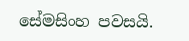සේමසිංහ පවසයි.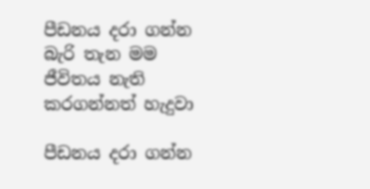පීඩනය දරා ගන්න බැරි තැන මම ජීවිතය නැති කරගන්නත් හැදුවා

පීඩනය දරා ගන්න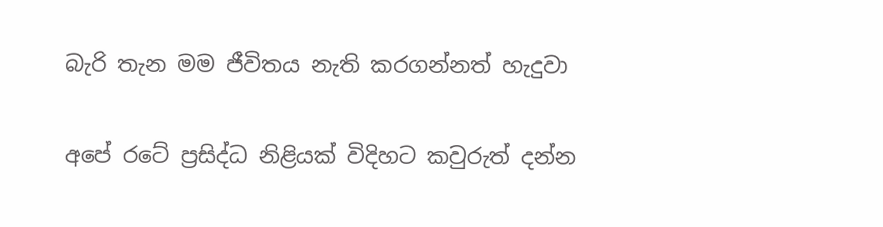බැරි තැන මම ජීවිතය නැති කරගන්නත් හැදුවා

අපේ රටේ ප්‍රසිද්ධ නිළියක් විදිහට කවුරුත් දන්න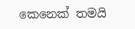කෙනෙක් තමයි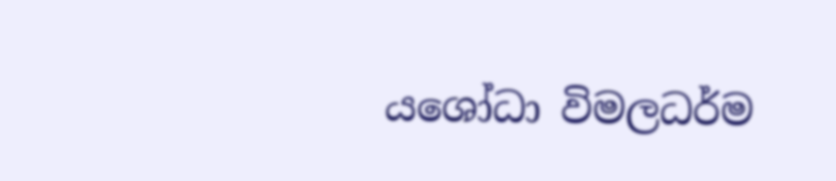යශෝධා විමලධර්ම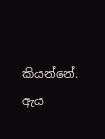කියන්නේ. ඇය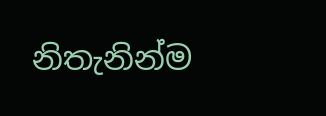නිතැනින්ම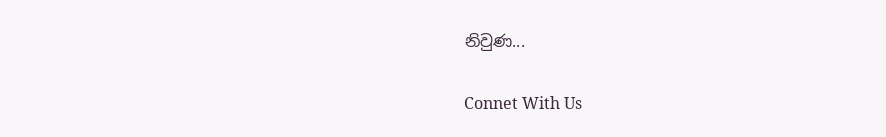නිවුණ...

Connet With Us